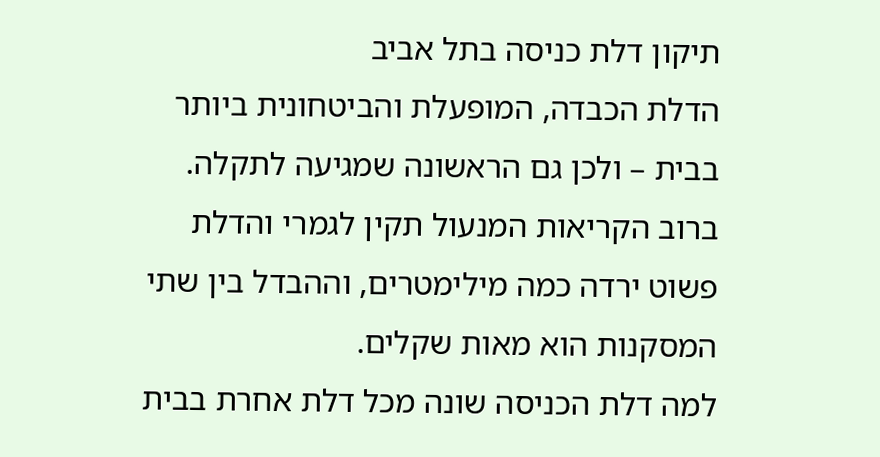תיקון דלת כניסה בתל אביב
הדלת הכבדה, המופעלת והביטחונית ביותר בבית – ולכן גם הראשונה שמגיעה לתקלה. ברוב הקריאות המנעול תקין לגמרי והדלת פשוט ירדה כמה מילימטרים, וההבדל בין שתי המסקנות הוא מאות שקלים.
למה דלת הכניסה שונה מכל דלת אחרת בבית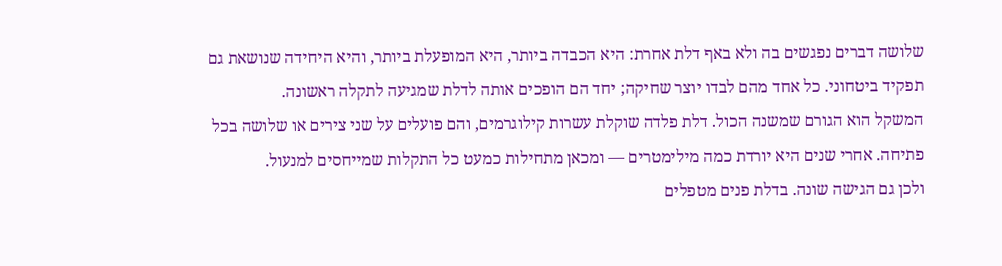שלושה דברים נפגשים בה ולא באף דלת אחרת: היא הכבדה ביותר, היא המופעלת ביותר, והיא היחידה שנושאת גם תפקיד ביטחוני. כל אחד מהם לבדו יוצר שחיקה; יחד הם הופכים אותה לדלת שמגיעה לתקלה ראשונה.
המשקל הוא הגורם שמשנה הכול. דלת פלדה שוקלת עשרות קילוגרמים, והם פועלים על שני צירים או שלושה בכל פתיחה. אחרי שנים היא יורדת כמה מילימטרים — ומכאן מתחילות כמעט כל התקלות שמייחסים למנעול.
ולכן גם הגישה שונה. בדלת פנים מטפלים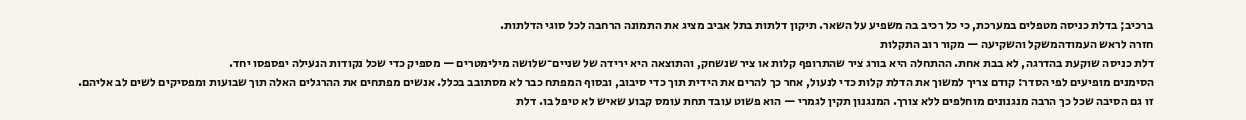ברכיב; בדלת כניסה מטפלים במערכת, כי כל רכיב בה משפיע על השאר. תיקון דלתות בתל אביב מציג את התמונה הרחבה לכל סוגי הדלתות.
חזרה לראש העמודהמשקל והשקיעה — מקור רוב התקלות
דלת כניסה שוקעת בהדרגה, לא בבת אחת. ההתחלה היא בורג ציר שהתרופף קלות או ציר שנשחק, והתוצאה היא ירידה של שניים־שלושה מילימטרים — מספיק כדי שכל נקודות הנעילה יפספסו יחד.
הסימנים מופיעים לפי הסדר: קודם צריך למשוך את הדלת קלות כדי לנעול, אחר כך להרים את הידית תוך כדי סיבוב, ובסוף המפתח כבר לא מסתובב בכלל. אנשים מפתחים את ההרגלים האלה תוך שבועות ומפסיקים לשים לב אליהם.
זו גם הסיבה שכל כך הרבה מנגנונים מוחלפים ללא צורך. המנגנון תקין לגמרי — הוא פשוט עובד תחת עומס קבוע שאיש לא טיפל בו. דלת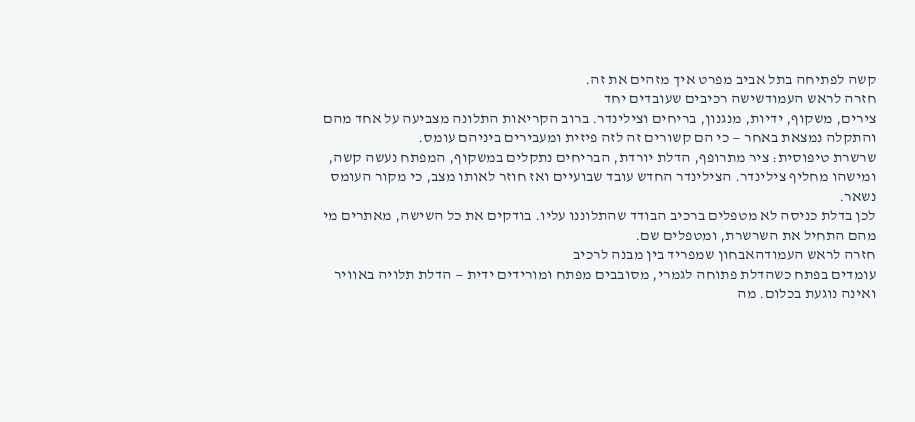קשה לפתיחה בתל אביב מפרט איך מזהים את זה.
חזרה לראש העמודשישה רכיבים שעובדים יחד
צירים, משקוף, ידיות, מנגנון, בריחים וצילינדר. ברוב הקריאות התלונה מצביעה על אחד מהם והתקלה נמצאת באחר — כי הם קשורים זה לזה פיזית ומעבירים ביניהם עומס.
שרשרת טיפוסית: ציר מתרופף, הדלת יורדת, הבריחים נתקלים במשקוף, המפתח נעשה קשה, ומישהו מחליף צילינדר. הצילינדר החדש עובד שבועיים ואז חוזר לאותו מצב, כי מקור העומס נשאר.
לכן בדלת כניסה לא מטפלים ברכיב הבודד שהתלוננו עליו. בודקים את כל השישה, מאתרים מי מהם התחיל את השרשרת, ומטפלים שם.
חזרה לראש העמודהאבחון שמפריד בין מבנה לרכיב
עומדים בפתח כשהדלת פתוחה לגמרי, מסובבים מפתח ומורידים ידית — הדלת תלויה באוויר ואינה נוגעת בכלום. מה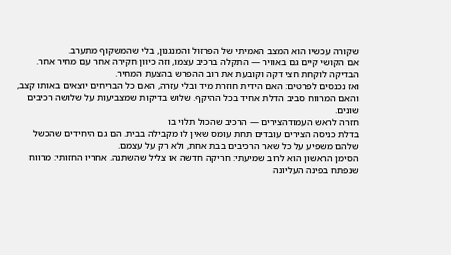שקורה עכשיו הוא המצב האמיתי של הפרזול והמנגנון, בלי שהמשקוף מתערב.
אם הקושי קיים גם באוויר — התקלה ברכיב עצמו, וזה כיוון חקירה אחר עם מחיר אחר. הבדיקה לוקחת חצי דקה וקובעת את רוב ההפרש בהצעת המחיר.
ואז נכנסים לפרטים: האם הידית חוזרת מיד ובלי עזרה, האם כל הבריחים יוצאים באותו קצב, והאם המרווח סביב הדלת אחיד בכל ההיקף. שלוש בדיקות שמצביעות על שלושה רכיבים שונים.
חזרה לראש העמודהצירים — הרכיב שהכול תלוי בו
בדלת כניסה הצירים עובדים תחת עומס שאין לו מקבילה בבית. הם גם היחידים שהכשל שלהם משפיע על כל שאר הרכיבים בבת אחת, ולא רק על עצמם.
הסימן הראשון הוא לרוב שמיעתי: חריקה חדשה או צליל שהשתנה. אחריו החזותי: מרווח שנפתח בפינה העליונה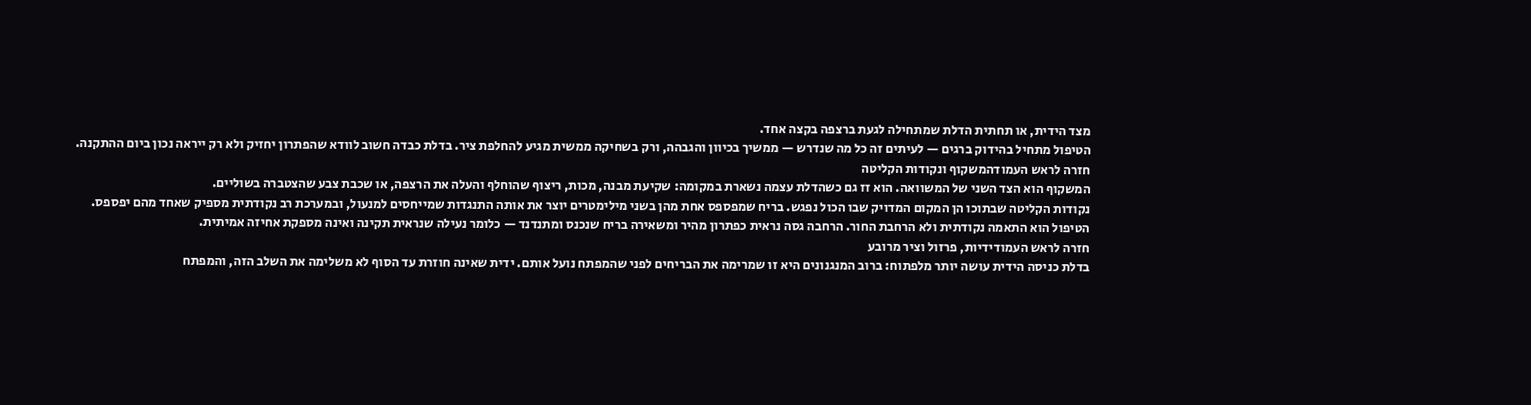מצד הידית, או תחתית הדלת שמתחילה לגעת ברצפה בקצה אחד.
הטיפול מתחיל בהידוק ברגים — לעיתים זה כל מה שנדרש — ממשיך בכיוון והגבהה, ורק בשחיקה ממשית מגיע להחלפת ציר. בדלת כבדה חשוב לוודא שהפתרון יחזיק ולא רק ייראה נכון ביום ההתקנה.
חזרה לראש העמודהמשקוף ונקודות הקליטה
המשקוף הוא הצד השני של המשוואה. הוא זז גם כשהדלת עצמה נשארת במקומה: שקיעת מבנה, מכות, ריצוף שהוחלף והעלה את הרצפה, או שכבת צבע שהצטברה בשוליים.
נקודות הקליטה שבתוכו הן המקום המדויק שבו הכול נפגש. בריח שמפספס אחת מהן בשני מילימטרים יוצר את אותה התנגדות שמייחסים למנעול, ובמערכת רב נקודתית מספיק שאחד מהם יפספס.
הטיפול הוא התאמה נקודתית ולא הרחבת החור. הרחבה גסה נראית כפתרון מהיר ומשאירה בריח שנכנס ומתנדנד — כלומר נעילה שנראית תקינה ואינה מספקת אחיזה אמיתית.
חזרה לראש העמודידיות, פרזול וציר מרובע
בדלת כניסה הידית עושה יותר מלפתוח: ברוב המנגנונים היא זו שמרימה את הבריחים לפני שהמפתח נועל אותם. ידית שאינה חוזרת עד הסוף לא משלימה את השלב הזה, והמפתח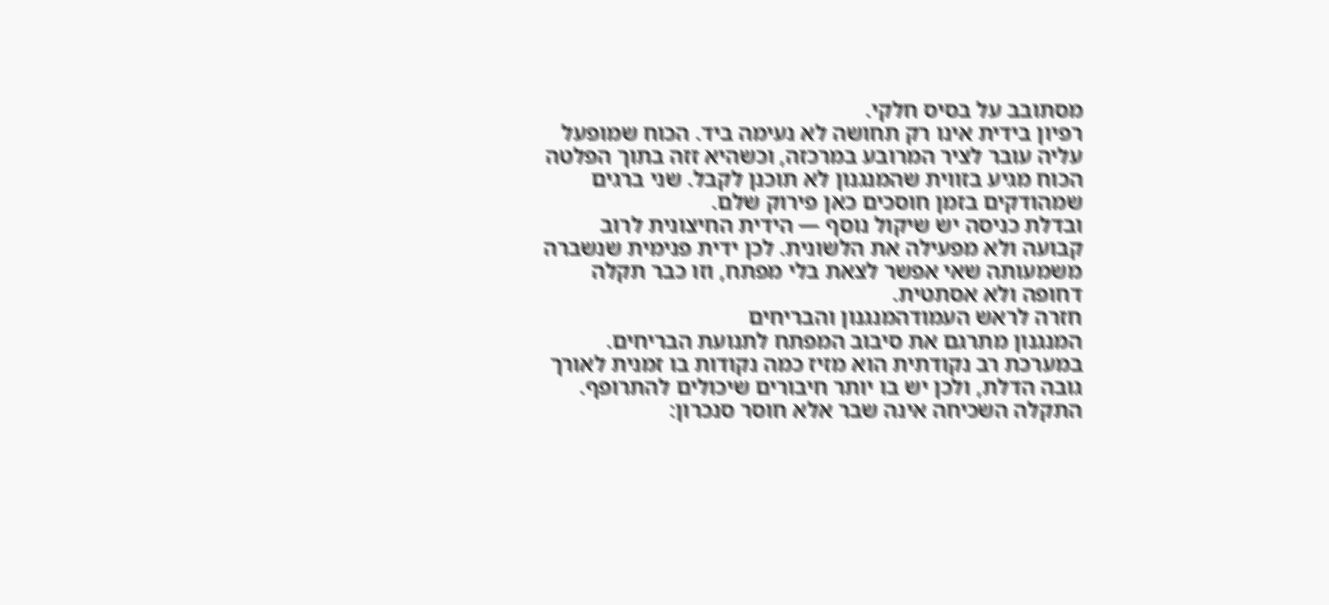מסתובב על בסיס חלקי.
רפיון בידית אינו רק תחושה לא נעימה ביד. הכוח שמופעל עליה עובר לציר המרובע במרכזה, וכשהיא זזה בתוך הפלטה הכוח מגיע בזווית שהמנגנון לא תוכנן לקבל. שני ברגים שמהודקים בזמן חוסכים כאן פירוק שלם.
ובדלת כניסה יש שיקול נוסף — הידית החיצונית לרוב קבועה ולא מפעילה את הלשונית. לכן ידית פנימית שנשברה משמעותה שאי אפשר לצאת בלי מפתח, וזו כבר תקלה דחופה ולא אסתטית.
חזרה לראש העמודהמנגנון והבריחים
המנגנון מתרגם את סיבוב המפתח לתנועת הבריחים. במערכת רב נקודתית הוא מזיז כמה נקודות בו זמנית לאורך גובה הדלת, ולכן יש בו יותר חיבורים שיכולים להתרופף.
התקלה השכיחה אינה שבר אלא חוסר סנכרון: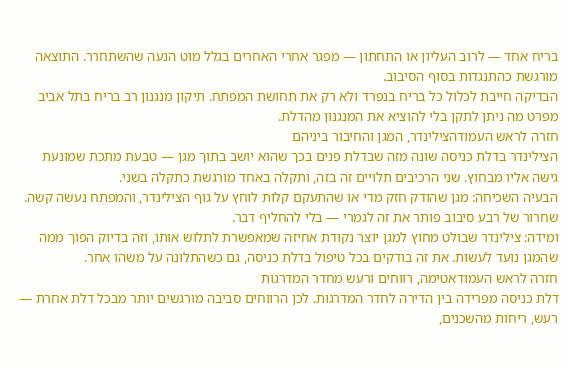בריח אחד — לרוב העליון או התחתון — מפגר אחרי האחרים בגלל מוט הנעה שהשתחרר. התוצאה מורגשת כהתנגדות בסוף הסיבוב.
הבדיקה חייבת לכלול כל בריח בנפרד ולא רק את תחושת המפתח. תיקון מנגנון רב בריח בתל אביב מפרט מה ניתן לתקן בלי להוציא את המנגנון מהדלת.
חזרה לראש העמודהצילינדר, המגן והחיבור ביניהם
הצילינדר בדלת כניסה שונה מזה שבדלת פנים בכך שהוא יושב בתוך מגן — טבעת מתכת שמונעת גישה אליו מבחוץ. שני הרכיבים תלויים זה בזה, ותקלה באחד מורגשת כתקלה בשני.
הבעיה השכיחה: מגן שהודק חזק מדי או שהתעקם קלות לוחץ על גוף הצילינדר, והמפתח נעשה קשה. שחרור של רבע סיבוב פותר את זה לגמרי — בלי להחליף דבר.
ומידה: צילינדר שבולט מחוץ למגן יוצר נקודת אחיזה שמאפשרת לתלוש אותו, וזה בדיוק הפוך ממה שהמגן נועד לעשות. את זה בודקים בכל טיפול בדלת כניסה, גם כשהתלונה על משהו אחר.
חזרה לראש העמודאטימה, רווחים ורעש מחדר המדרגות
דלת כניסה מפרידה בין הדירה לחדר המדרגות. לכן הרווחים סביבה מורגשים יותר מבכל דלת אחרת — רעש, ריחות מהשכנים,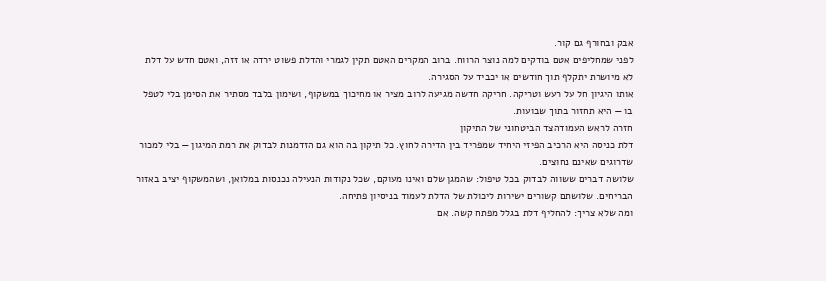אבק ובחורף גם קור.
לפני שמחליפים אטם בודקים למה נוצר הרווח. ברוב המקרים האטם תקין לגמרי והדלת פשוט ירדה או זזה, ואטם חדש על דלת לא מיושרת יתקלף תוך חודשים או יכביד על הסגירה.
אותו היגיון חל על רעש וטריקה. חריקה חדשה מגיעה לרוב מציר או מחיכוך במשקוף, ושימון בלבד מסתיר את הסימן בלי לטפל בו — היא תחזור בתוך שבועות.
חזרה לראש העמודהצד הביטחוני של התיקון
דלת כניסה היא הרכיב הפיזי היחיד שמפריד בין הדירה לחוץ. כל תיקון בה הוא גם הזדמנות לבדוק את רמת המיגון — בלי למכור שדרוגים שאינם נחוצים.
שלושה דברים ששווה לבדוק בכל טיפול: שהמגן שלם ואינו מעוקם, שכל נקודות הנעילה נכנסות במלואן, ושהמשקוף יציב באזור הבריחים. שלושתם קשורים ישירות ליכולת של הדלת לעמוד בניסיון פתיחה.
ומה שלא צריך: להחליף דלת בגלל מפתח קשה. אם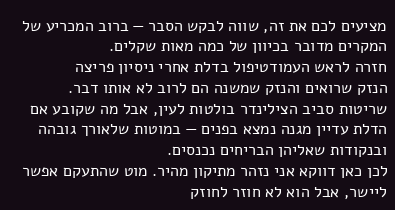מציעים לכם את זה, שווה לבקש הסבר — ברוב המכריע של המקרים מדובר בכיוון של כמה מאות שקלים.
חזרה לראש העמודטיפול בדלת אחרי ניסיון פריצה
הנזק שרואים והנזק שמשנה הם לרוב לא אותו דבר. שריטות סביב הצילינדר בולטות לעין, אבל מה שקובע אם הדלת עדיין מגנה נמצא בפנים — במוטות שלאורך גובהה ובנקודות שאליהן הבריחים נכנסים.
לכן כאן דווקא אני נזהר מתיקון מהיר. מוט שהתעקם אפשר ליישר, אבל הוא לא חוזר לחוזק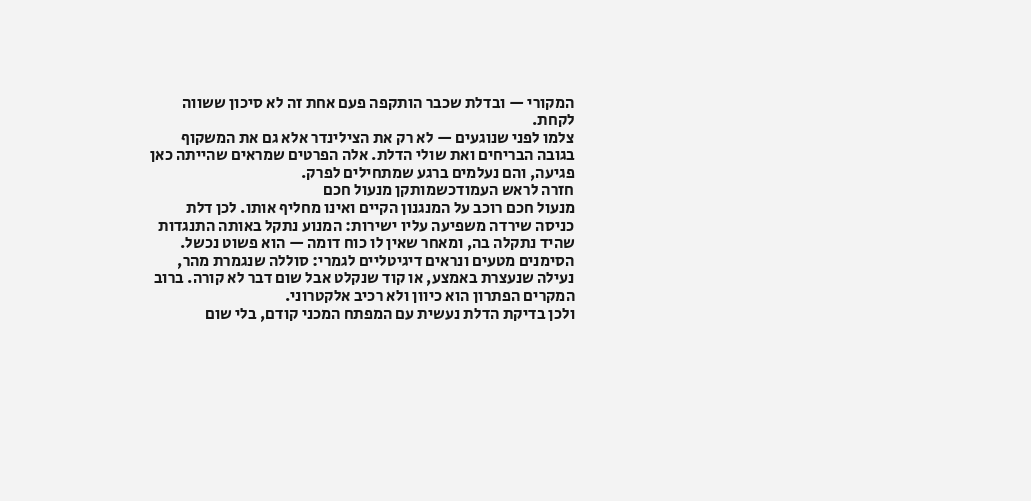המקורי — ובדלת שכבר הותקפה פעם אחת זה לא סיכון ששווה לקחת.
צלמו לפני שנוגעים — לא רק את הצילינדר אלא גם את המשקוף בגובה הבריחים ואת שולי הדלת. אלה הפרטים שמראים שהייתה כאן פגיעה, והם נעלמים ברגע שמתחילים לפרק.
חזרה לראש העמודכשמותקן מנעול חכם
מנעול חכם רוכב על המנגנון הקיים ואינו מחליף אותו. לכן דלת כניסה שירדה משפיעה עליו ישירות: המנוע נתקל באותה התנגדות שהיד נתקלה בה, ומאחר שאין לו כוח דומה — הוא פשוט נכשל.
הסימנים מטעים ונראים דיגיטליים לגמרי: סוללה שנגמרת מהר, נעילה שנעצרת באמצע, או קוד שנקלט אבל שום דבר לא קורה. ברוב המקרים הפתרון הוא כיוון ולא רכיב אלקטרוני.
ולכן בדיקת הדלת נעשית עם המפתח המכני קודם, בלי שום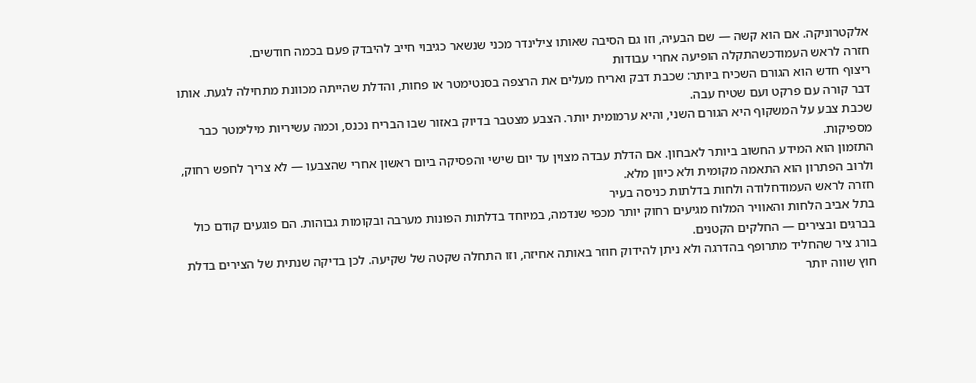אלקטרוניקה. אם הוא קשה — שם הבעיה, וזו גם הסיבה שאותו צילינדר מכני שנשאר כגיבוי חייב להיבדק פעם בכמה חודשים.
חזרה לראש העמודכשהתקלה הופיעה אחרי עבודות
ריצוף חדש הוא הגורם השכיח ביותר: שכבת דבק ואריח מעלים את הרצפה בסנטימטר או פחות, והדלת שהייתה מכוונת מתחילה לגעת. אותו דבר קורה עם פרקט ועם שטיח עבה.
שכבת צבע על המשקוף היא הגורם השני, והיא ערמומית יותר. הצבע מצטבר בדיוק באזור שבו הבריח נכנס, וכמה עשיריות מילימטר כבר מספיקות.
התזמון הוא המידע החשוב ביותר לאבחון. אם הדלת עבדה מצוין עד יום שישי והפסיקה ביום ראשון אחרי שהצבעו — לא צריך לחפש רחוק, ולרוב הפתרון הוא התאמה מקומית ולא כיוון מלא.
חזרה לראש העמודחלודה ולחות בדלתות כניסה בעיר
בתל אביב הלחות והאוויר המלוח מגיעים רחוק יותר מכפי שנדמה, במיוחד בדלתות הפונות מערבה ובקומות גבוהות. הם פוגעים קודם כול בברגים ובצירים — החלקים הקטנים.
בורג ציר שהחליד מתרופף בהדרגה ולא ניתן להידוק חוזר באותה אחיזה, וזו התחלה שקטה של שקיעה. לכן בדיקה שנתית של הצירים בדלת חוץ שווה יותר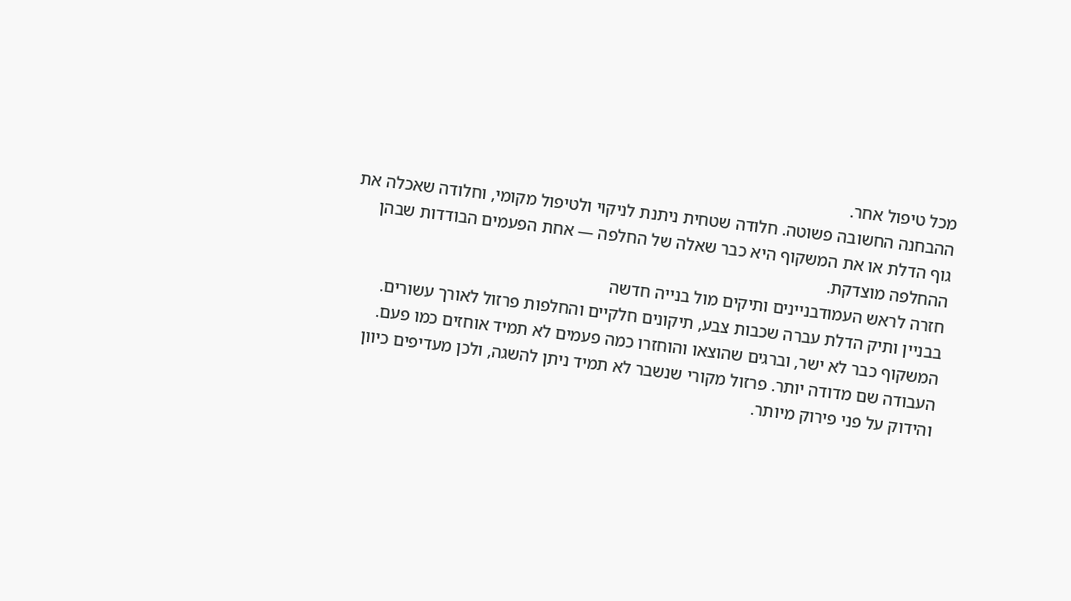מכל טיפול אחר.
ההבחנה החשובה פשוטה. חלודה שטחית ניתנת לניקוי ולטיפול מקומי, וחלודה שאכלה את גוף הדלת או את המשקוף היא כבר שאלה של החלפה — אחת הפעמים הבודדות שבהן ההחלפה מוצדקת.
חזרה לראש העמודבניינים ותיקים מול בנייה חדשה
בבניין ותיק הדלת עברה שכבות צבע, תיקונים חלקיים והחלפות פרזול לאורך עשורים. המשקוף כבר לא ישר, וברגים שהוצאו והוחזרו כמה פעמים לא תמיד אוחזים כמו פעם.
העבודה שם מדודה יותר. פרזול מקורי שנשבר לא תמיד ניתן להשגה, ולכן מעדיפים כיוון והידוק על פני פירוק מיותר.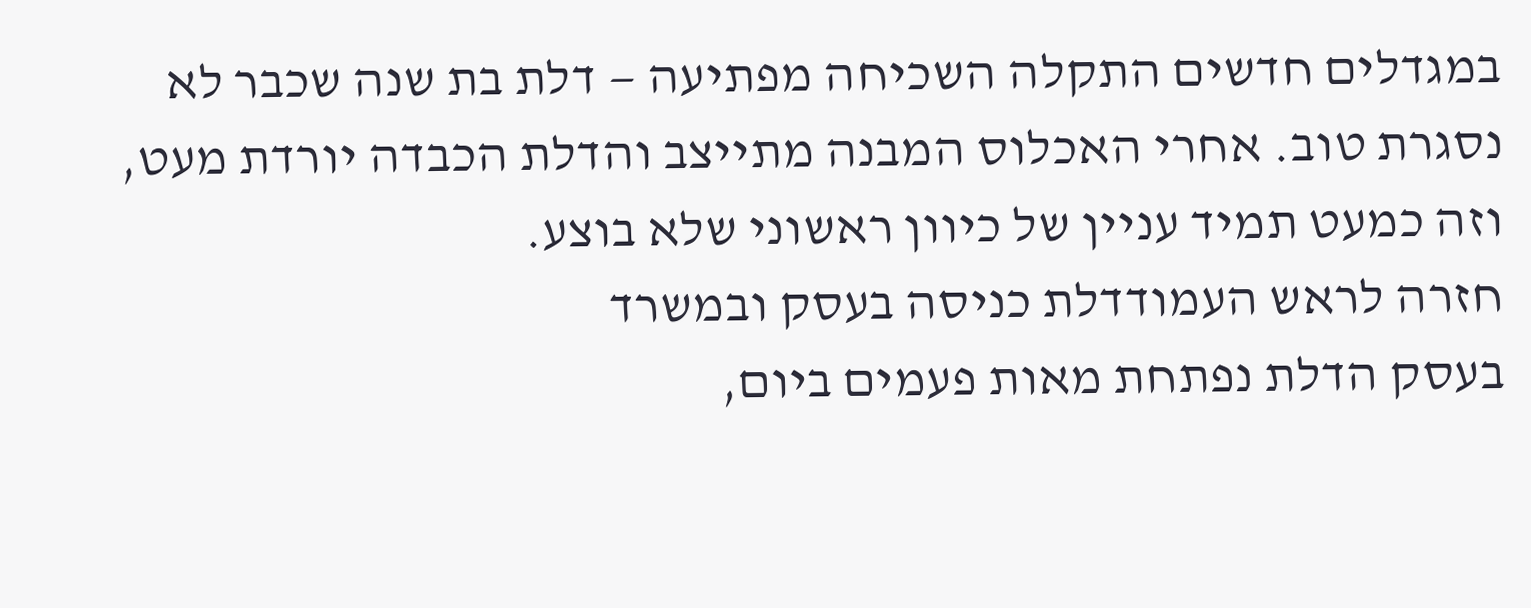במגדלים חדשים התקלה השכיחה מפתיעה — דלת בת שנה שכבר לא נסגרת טוב. אחרי האכלוס המבנה מתייצב והדלת הכבדה יורדת מעט, וזה כמעט תמיד עניין של כיוון ראשוני שלא בוצע.
חזרה לראש העמודדלת כניסה בעסק ובמשרד
בעסק הדלת נפתחת מאות פעמים ביום,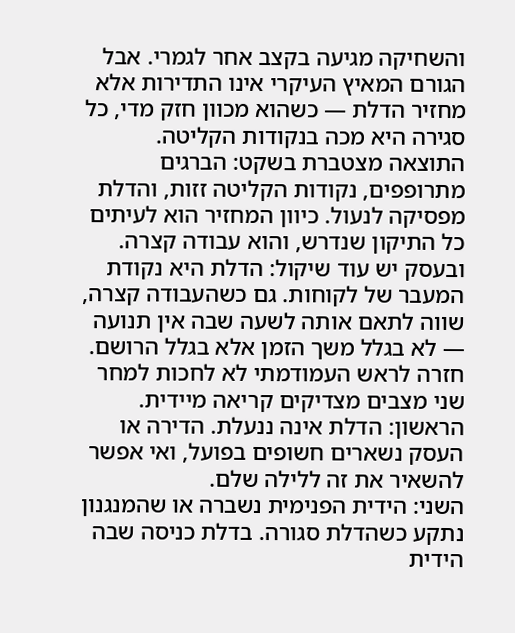והשחיקה מגיעה בקצב אחר לגמרי. אבל הגורם המאיץ העיקרי אינו התדירות אלא מחזיר הדלת — כשהוא מכוון חזק מדי, כל סגירה היא מכה בנקודות הקליטה.
התוצאה מצטברת בשקט: הברגים מתרופפים, נקודות הקליטה זזות, והדלת מפסיקה לנעול. כיוון המחזיר הוא לעיתים כל התיקון שנדרש, והוא עבודה קצרה.
ובעסק יש עוד שיקול: הדלת היא נקודת המעבר של לקוחות. גם כשהעבודה קצרה, שווה לתאם אותה לשעה שבה אין תנועה — לא בגלל משך הזמן אלא בגלל הרושם.
חזרה לראש העמודמתי לא לחכות למחר
שני מצבים מצדיקים קריאה מיידית. הראשון: הדלת אינה ננעלת. הדירה או העסק נשארים חשופים בפועל, ואי אפשר להשאיר את זה ללילה שלם.
השני: הידית הפנימית נשברה או שהמנגנון נתקע כשהדלת סגורה. בדלת כניסה שבה הידית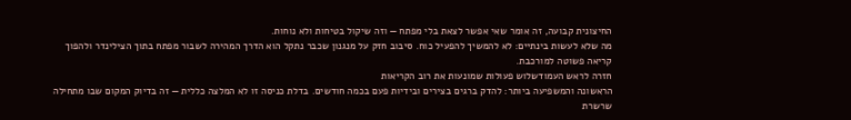החיצונית קבועה, זה אומר שאי אפשר לצאת בלי מפתח — וזה שיקול בטיחות ולא נוחות.
מה שלא לעשות בינתיים: לא להמשיך להפעיל כוח. סיבוב חזק על מנגנון שכבר נתקל הוא הדרך המהירה לשבור מפתח בתוך הצילינדר ולהפוך קריאה פשוטה למורכבת.
חזרה לראש העמודשלוש פעולות שמונעות את רוב הקריאות
הראשונה והמשפיעה ביותר: להדק ברגים בצירים ובידיות פעם בכמה חודשים. בדלת כניסה זו לא המלצה כללית — זה בדיוק המקום שבו מתחילה שרשרת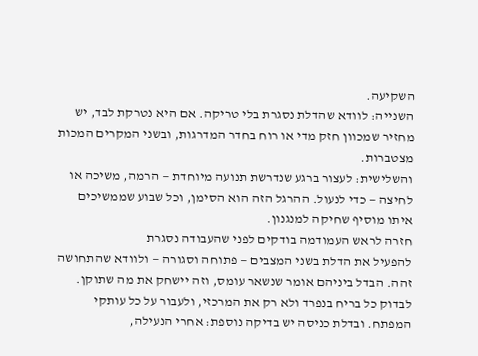השקיעה.
השנייה: לוודא שהדלת נסגרת בלי טריקה. אם היא נטרקת לבד, יש מחזיר שמכוון חזק מדי או רוח בחדר המדרגות, ובשני המקרים המכות מצטברות.
והשלישית: לעצור ברגע שנדרשת תנועה מיוחדת — הרמה, משיכה או לחיצה — כדי לנעול. ההרגל הזה הוא הסימן, וכל שבוע שממשיכים איתו מוסיף שחיקה למנגנון.
חזרה לראש העמודמה בודקים לפני שהעבודה נסגרת
להפעיל את הדלת בשני המצבים — פתוחה וסגורה — ולוודא שהתחושה זהה. הבדל ביניהם אומר שנשאר עומס, וזה יישחק את מה שתוקן.
לבדוק כל בריח בנפרד ולא רק את המרכזי, ולעבור על כל עותקי המפתח. ובדלת כניסה יש בדיקה נוספת: אחרי הנעילה,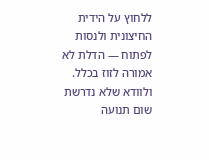ללחוץ על הידית החיצונית ולנסות לפתוח — הדלת לא אמורה לזוז בכלל.
ולוודא שלא נדרשת שום תנועה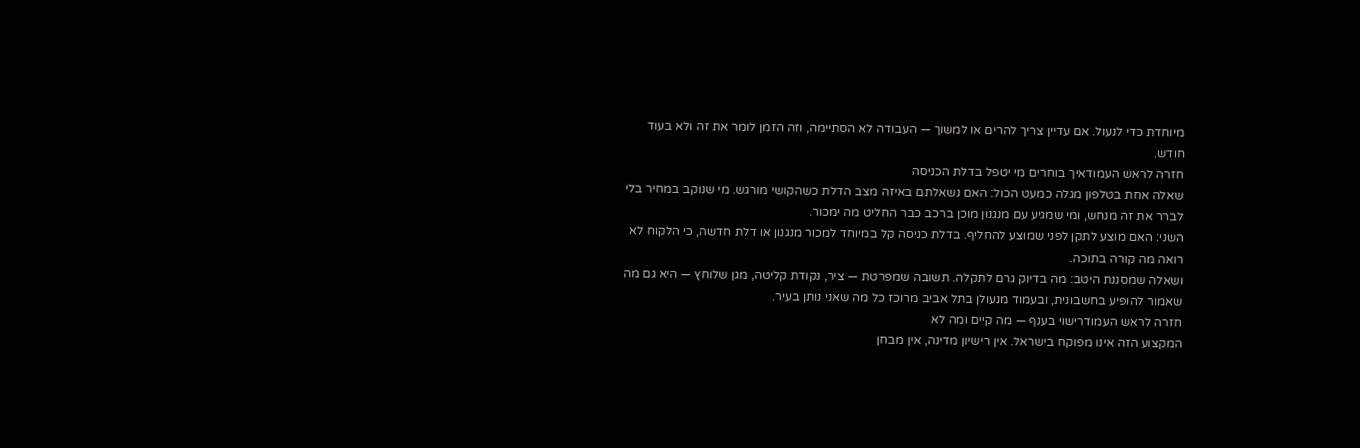מיוחדת כדי לנעול. אם עדיין צריך להרים או למשוך — העבודה לא הסתיימה, וזה הזמן לומר את זה ולא בעוד חודש.
חזרה לראש העמודאיך בוחרים מי יטפל בדלת הכניסה
שאלה אחת בטלפון מגלה כמעט הכול: האם נשאלתם באיזה מצב הדלת כשהקושי מורגש. מי שנוקב במחיר בלי לברר את זה מנחש, ומי שמגיע עם מנגנון מוכן ברכב כבר החליט מה ימכור.
השני: האם מוצע לתקן לפני שמוצע להחליף. בדלת כניסה קל במיוחד למכור מנגנון או דלת חדשה, כי הלקוח לא רואה מה קורה בתוכה.
ושאלה שמסננת היטב: מה בדיוק גרם לתקלה. תשובה שמפרטת — ציר, נקודת קליטה, מגן שלוחץ — היא גם מה שאמור להופיע בחשבונית, ובעמוד מנעולן בתל אביב מרוכז כל מה שאני נותן בעיר.
חזרה לראש העמודרישוי בענף — מה קיים ומה לא
המקצוע הזה אינו מפוקח בישראל. אין רישיון מדינה, אין מבחן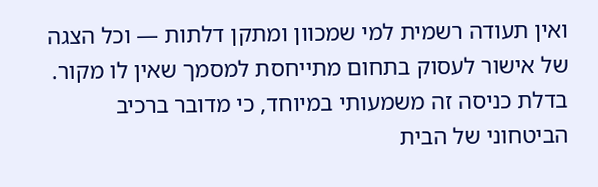ואין תעודה רשמית למי שמכוון ומתקן דלתות — וכל הצגה של אישור לעסוק בתחום מתייחסת למסמך שאין לו מקור.
בדלת כניסה זה משמעותי במיוחד, כי מדובר ברכיב הביטחוני של הבית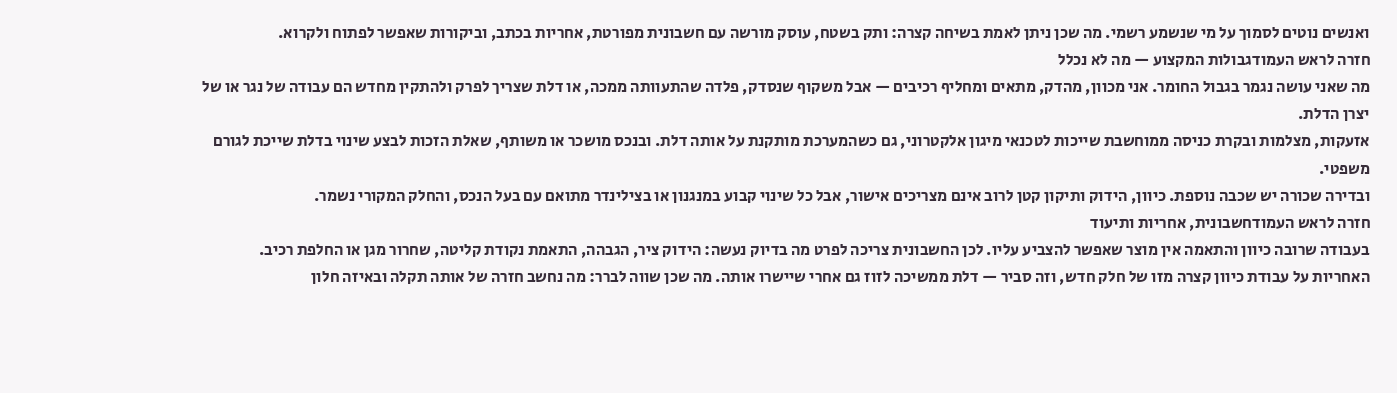ואנשים נוטים לסמוך על מי שנשמע רשמי. מה שכן ניתן לאמת בשיחה קצרה: ותק בשטח, עוסק מורשה עם חשבונית מפורטת, אחריות בכתב, וביקורות שאפשר לפתוח ולקרוא.
חזרה לראש העמודגבולות המקצוע — מה לא נכלל
מה שאני עושה נגמר בגבול החומר. אני מכוון, מהדק, מתאים ומחליף רכיבים — אבל משקוף שנסדק, פלדה שהתעוותה ממכה, או דלת שצריך לפרק ולהתקין מחדש הם עבודה של נגר או של יצרן הדלת.
אזעקות, מצלמות ובקרת כניסה ממוחשבת שייכות לטכנאי מיגון אלקטרוני, גם כשהמערכת מותקנת על אותה דלת. ובנכס מושכר או משותף, שאלת הזכות לבצע שינוי בדלת שייכת לגורם משפטי.
ובדירה שכורה יש שכבה נוספת. כיוון, הידוק ותיקון קטן לרוב אינם מצריכים אישור, אבל כל שינוי קבוע במנגנון או בצילינדר מתואם עם בעל הנכס, והחלק המקורי נשמר.
חזרה לראש העמודחשבונית, אחריות ותיעוד
בעבודה שרובה כיוון והתאמה אין מוצר שאפשר להצביע עליו. לכן החשבונית צריכה לפרט מה בדיוק נעשה: הידוק ציר, הגבהה, התאמת נקודת קליטה, שחרור מגן או החלפת רכיב.
האחריות על עבודת כיוון קצרה מזו של חלק חדש, וזה סביר — דלת ממשיכה לזוז גם אחרי שיישרו אותה. מה שכן שווה לברר: מה נחשב חזרה של אותה תקלה ובאיזה חלון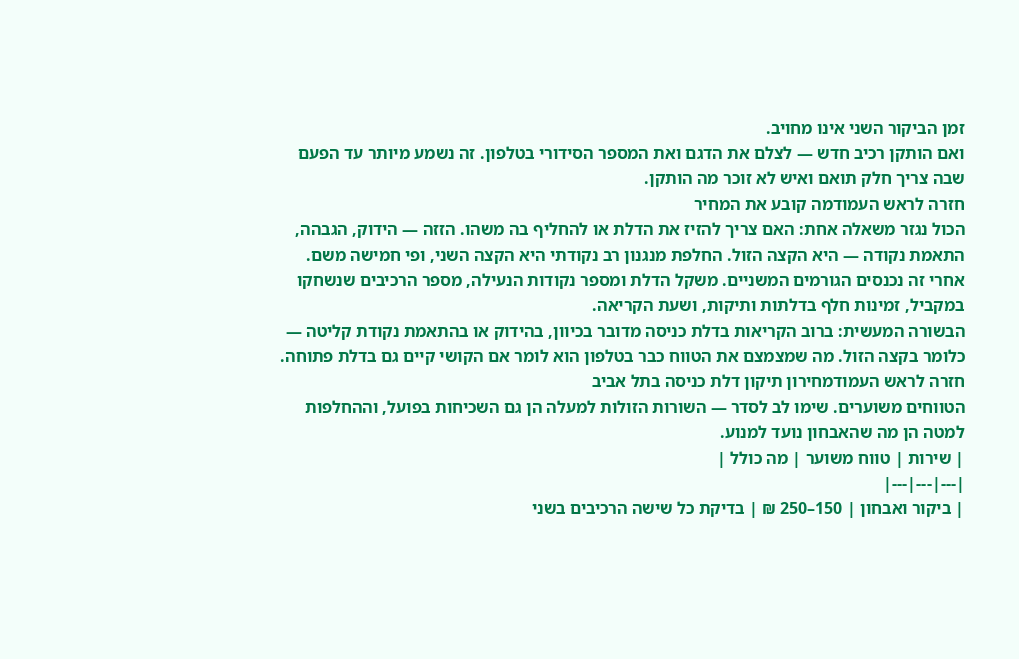זמן הביקור השני אינו מחויב.
ואם הותקן רכיב חדש — לצלם את הדגם ואת המספר הסידורי בטלפון. זה נשמע מיותר עד הפעם שבה צריך חלק תואם ואיש לא זוכר מה הותקן.
חזרה לראש העמודמה קובע את המחיר
הכול נגזר משאלה אחת: האם צריך להזיז את הדלת או להחליף בה משהו. הזזה — הידוק, הגבהה, התאמת נקודה — היא הקצה הזול. החלפת מנגנון רב נקודתי היא הקצה השני, ופי חמישה משם.
אחרי זה נכנסים הגורמים המשניים. משקל הדלת ומספר נקודות הנעילה, מספר הרכיבים שנשחקו במקביל, זמינות חלף בדלתות ותיקות, ושעת הקריאה.
הבשורה המעשית: ברוב הקריאות בדלת כניסה מדובר בכיוון, בהידוק או בהתאמת נקודת קליטה — כלומר בקצה הזול. מה שמצמצם את הטווח כבר בטלפון הוא לומר אם הקושי קיים גם בדלת פתוחה.
חזרה לראש העמודמחירון תיקון דלת כניסה בתל אביב
הטווחים משוערים. שימו לב לסדר — השורות הזולות למעלה הן גם השכיחות בפועל, וההחלפות למטה הן מה שהאבחון נועד למנוע.
| שירות | טווח משוער | מה כולל |
|---|---|---|
| ביקור ואבחון | 150–250 ₪ | בדיקת כל שישה הרכיבים בשני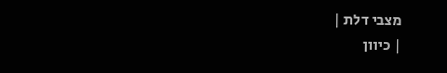מצבי דלת |
| כיוון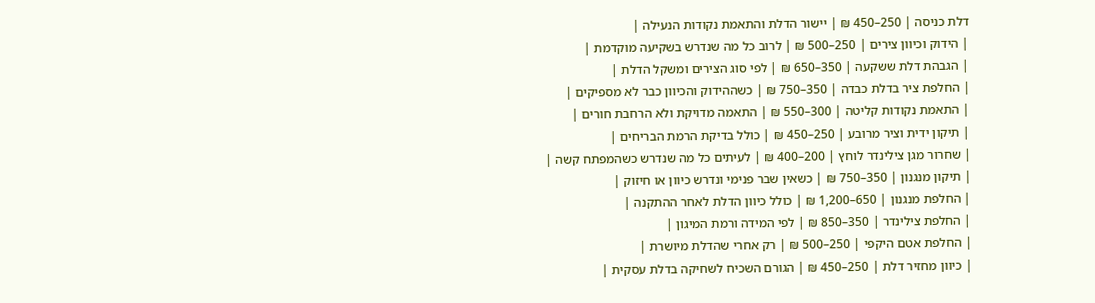דלת כניסה | 250–450 ₪ | יישור הדלת והתאמת נקודות הנעילה |
| הידוק וכיוון צירים | 250–500 ₪ | לרוב כל מה שנדרש בשקיעה מוקדמת |
| הגבהת דלת ששקעה | 350–650 ₪ | לפי סוג הצירים ומשקל הדלת |
| החלפת ציר בדלת כבדה | 350–750 ₪ | כשההידוק והכיוון כבר לא מספיקים |
| התאמת נקודות קליטה | 300–550 ₪ | התאמה מדויקת ולא הרחבת חורים |
| תיקון ידית וציר מרובע | 250–450 ₪ | כולל בדיקת הרמת הבריחים |
| שחרור מגן צילינדר לוחץ | 200–400 ₪ | לעיתים כל מה שנדרש כשהמפתח קשה |
| תיקון מנגנון | 350–750 ₪ | כשאין שבר פנימי ונדרש כיוון או חיזוק |
| החלפת מנגנון | 650–1,200 ₪ | כולל כיוון הדלת לאחר ההתקנה |
| החלפת צילינדר | 350–850 ₪ | לפי המידה ורמת המיגון |
| החלפת אטם היקפי | 250–500 ₪ | רק אחרי שהדלת מיושרת |
| כיוון מחזיר דלת | 250–450 ₪ | הגורם השכיח לשחיקה בדלת עסקית |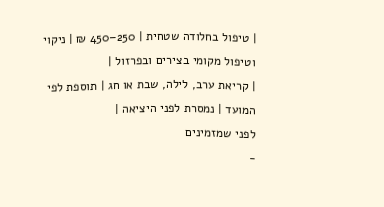| טיפול בחלודה שטחית | 250–450 ₪ | ניקוי וטיפול מקומי בצירים ובפרזול |
| קריאת ערב, לילה, שבת או חג | תוספת לפי המועד | נמסרת לפני היציאה |
לפני שמזמינים
-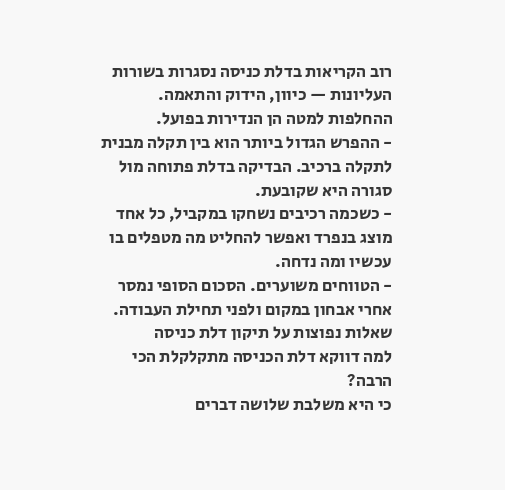רוב הקריאות בדלת כניסה נסגרות בשורות העליונות — כיוון, הידוק והתאמה. ההחלפות למטה הן הנדירות בפועל.
- ההפרש הגדול ביותר הוא בין תקלה מבנית לתקלה ברכיב. הבדיקה בדלת פתוחה מול סגורה היא שקובעת.
- כשכמה רכיבים נשחקו במקביל, כל אחד מוצג בנפרד ואפשר להחליט מה מטפלים בו עכשיו ומה נדחה.
- הטווחים משוערים. הסכום הסופי נמסר אחרי אבחון במקום ולפני תחילת העבודה.
שאלות נפוצות על תיקון דלת כניסה
למה דווקא דלת הכניסה מתקלקלת הכי הרבה?
כי היא משלבת שלושה דברים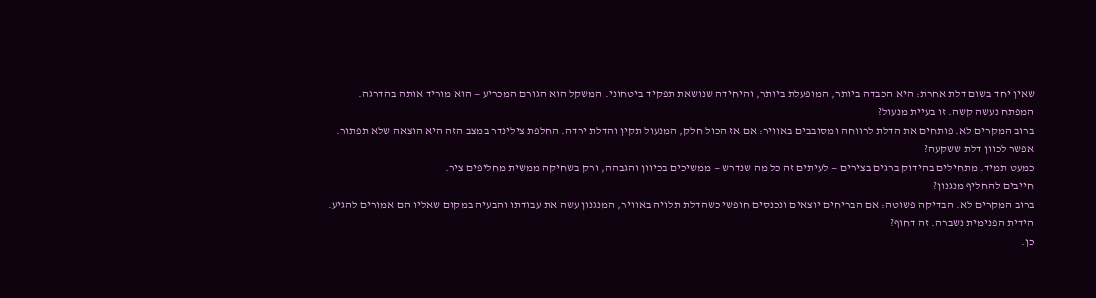שאין יחד בשום דלת אחרת: היא הכבדה ביותר, המופעלת ביותר, והיחידה שנושאת תפקיד ביטחוני. המשקל הוא הגורם המכריע — הוא מוריד אותה בהדרגה.
המפתח נעשה קשה. זו בעיית מנעול?
ברוב המקרים לא. פותחים את הדלת לרווחה ומסובבים באוויר: אם אז הכול חלק, המנעול תקין והדלת ירדה. החלפת צילינדר במצב הזה היא הוצאה שלא תפתור.
אפשר לכוון דלת ששקעה?
כמעט תמיד. מתחילים בהידוק ברגים בצירים — לעיתים זה כל מה שנדרש — ממשיכים בכיוון והגבהה, ורק בשחיקה ממשית מחליפים ציר.
חייבים להחליף מנגנון?
ברוב המקרים לא. הבדיקה פשוטה: אם הבריחים יוצאים ונכנסים חופשי כשהדלת תלויה באוויר, המנגנון עשה את עבודתו והבעיה במקום שאליו הם אמורים להגיע.
הידית הפנימית נשברה. זה דחוף?
כן.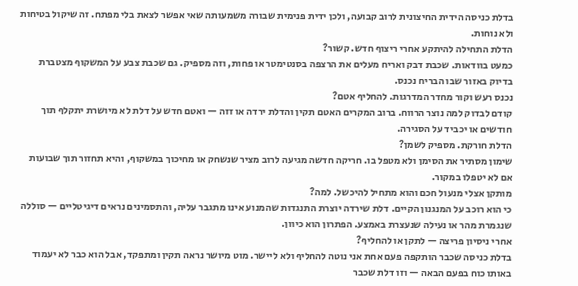בדלת כניסה הידית החיצונית לרוב קבועה, ולכן ידית פנימית שבורה משמעותה שאי אפשר לצאת בלי מפתח. זה שיקול בטיחות ולא נוחות.
הדלת התחילה להיתקע אחרי ריצוף חדש. קשור?
כמעט בוודאות. שכבת דבק ואריח מעלים את הרצפה בסנטימטר או פחות, וזה מספיק. גם שכבת צבע על המשקוף מצטברת בדיוק באזור שבו הבריח נכנס.
נכנס רעש וקור מחדר המדרגות. להחליף אטם?
קודם לבדוק למה נוצר הרווח. ברוב המקרים האטם תקין והדלת ירדה או זזה — ואטם חדש על דלת לא מיושרת יתקלף תוך חודשים או יכביד על הסגירה.
הדלת חורקת. מספיק לשמן?
שימון מסתיר את הסימן ולא מטפל בו. חריקה חדשה מגיעה לרוב מציר שנשחק או מחיכוך במשקוף, והיא תחזור תוך שבועות אם לא יטפלו במקור.
מותקן אצלי מנעול חכם והוא מתחיל להיכשל. למה?
כי הוא רוכב על המנגנון הקיים. דלת שירדה יוצרת התנגדות שהמנוע אינו מתגבר עליה, והתסמינים נראים דיגיטליים — סוללה שנגמרת מהר או נעילה שנעצרת באמצע. הפתרון הוא כיוון.
אחרי ניסיון פריצה — לתקן או להחליף?
בדלת כניסה שכבר הותקפה פעם אחת אני נוטה להחליף ולא ליישר. מוט מיושר נראה תקין ומתפקד, אבל הוא כבר לא יעמוד באותו כוח בפעם הבאה — וזו דלת שכבר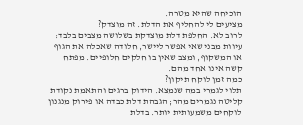הוכיחה שהיא מטרה.
מציעים לי להחליף את הדלת. זה מוצדק?
לרוב לא. החלפת דלת מוצדקת בשלושה מצבים בלבד: עיוות מבני שאי אפשר ליישר, חלודה שאכלה את הגוף או המשקוף, ומצב שאין בו חלקים חלופיים. מפתח קשה אינו אחד מהם.
כמה זמן לוקח תיקון?
תלוי לגמרי במה שנמצא. הידוק ברגים והתאמת נקודת קליטה נגמרים מהר; הגבהת דלת כבדה או פירוק מנגנון לוקחים משמעותית יותר. בדלת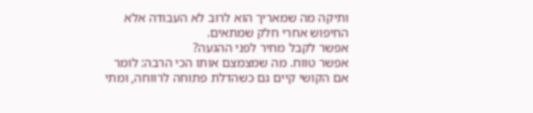ותיקה מה שמאריך הוא לרוב לא העבודה אלא החיפוש אחרי חלק שמתאים.
אפשר לקבל מחיר לפני ההגעה?
אפשר טווח. מה שמצמצם אותו הכי הרבה: לומר אם הקושי קיים גם כשהדלת פתוחה לרווחה, ומתי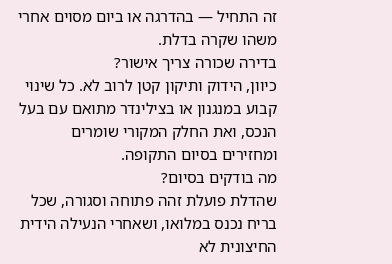זה התחיל — בהדרגה או ביום מסוים אחרי משהו שקרה בדלת.
בדירה שכורה צריך אישור?
כיוון, הידוק ותיקון קטן לרוב לא. כל שינוי קבוע במנגנון או בצילינדר מתואם עם בעל הנכס, ואת החלק המקורי שומרים ומחזירים בסיום התקופה.
מה בודקים בסיום?
שהדלת פועלת זהה פתוחה וסגורה, שכל בריח נכנס במלואו, ושאחרי הנעילה הידית החיצונית לא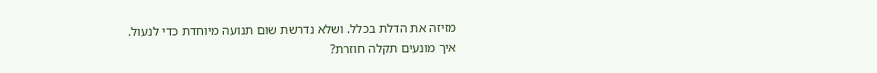מזיזה את הדלת בכלל. ושלא נדרשת שום תנועה מיוחדת כדי לנעול.
איך מונעים תקלה חוזרת?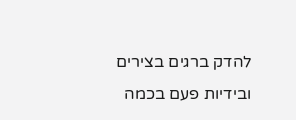להדק ברגים בצירים ובידיות פעם בכמה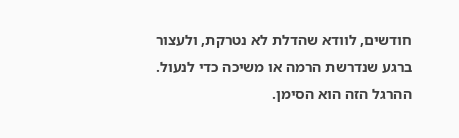חודשים, לוודא שהדלת לא נטרקת, ולעצור ברגע שנדרשת הרמה או משיכה כדי לנעול. ההרגל הזה הוא הסימן.